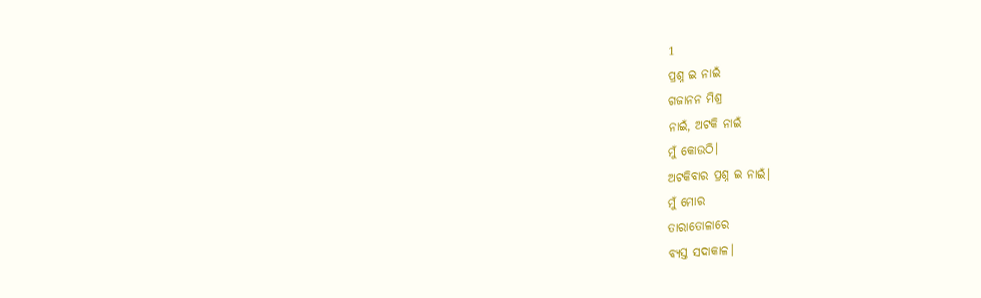1
ପ୍ରଶ୍ନ ଇ ନାଇଁ
ଗଜାନନ ମିଶ୍ର
ନାଇଁ, ଅଟକି ନାଇଁ
ମୁଁ କୋଉଠି।
ଅଟକିବାର ପ୍ରଶ୍ନ ଇ ନାଇଁ।
ମୁଁ ମୋର
ତାରାତୋଳାରେ
ବ୍ୟସ୍ତ ସଦାକାଳ।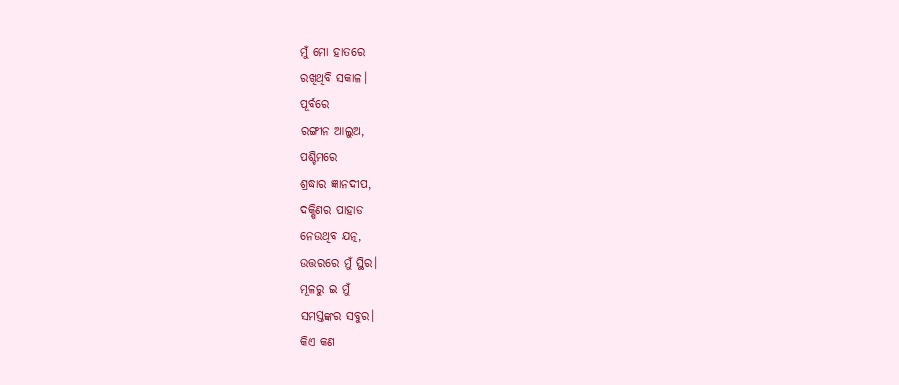ମୁଁ ମୋ ହାତରେ
ରଖିଥିବି ସକାଳ।
ପୂର୍ବରେ
ରଙ୍ଗୀନ ଆଲୁଅ,
ପଶ୍ଚିମରେ
ଶ୍ରଦ୍ଧାର ଜ୍ଞାନଦୀପ,
ଦକ୍ଷିଣର ପାହାଡ
ନେଉଥିବ ଯତ୍ନ,
ଉତ୍ତରରେ ମୁଁ ସ୍ଥିର।
ମୂଳରୁ ଇ ମୁଁ
ସମସ୍ତଙ୍କର ସବୁର।
କିଏ କଣ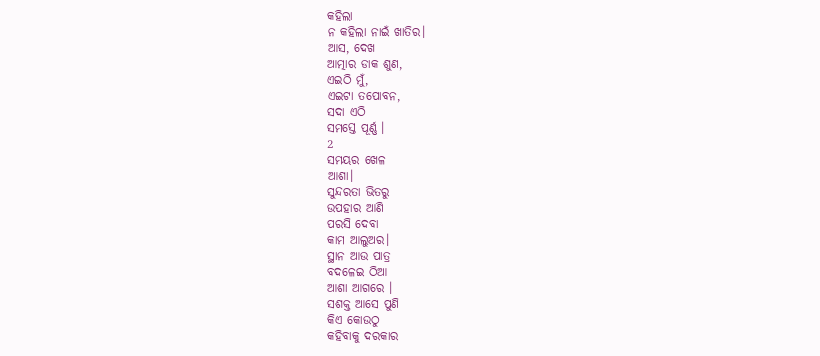କହିଲା
ନ କହିଲା ନାଇଁ ଖାତିର।
ଆସ, ଦେଖ
ଆତ୍ମାର ଡାକ ଶୁଣ,
ଏଇଠି ମୁଁ,
ଏଇଟା ତପୋବନ,
ସଦା ଏଠି
ସମସ୍ତେ ପୂର୍ଣ୍ଣ ।
2
ସମୟର ଖେଳ
ଆଶା।
ସୁନ୍ଦରତା ଭିତରୁ
ଉପହାର ଆଣି
ପରସି ଦେବା
କାମ ଆଲୁଅର।
ସ୍ଥାନ ଆଉ ପାତ୍ର
ବଦଳେଇ ଠିଆ
ଆଶା ଆଗରେ ।
ସଶକ୍ତ ଆସେ ପୁଣି
କିଏ କୋଉଠୁ
କହିବାକୁ ଦରକାର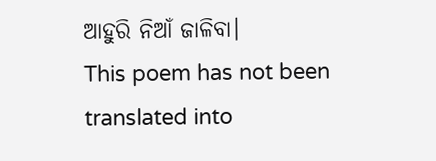ଆହୁରି ନିଆଁ ଜାଳିବା।
This poem has not been translated into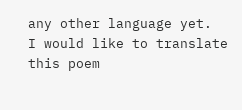any other language yet.
I would like to translate this poem